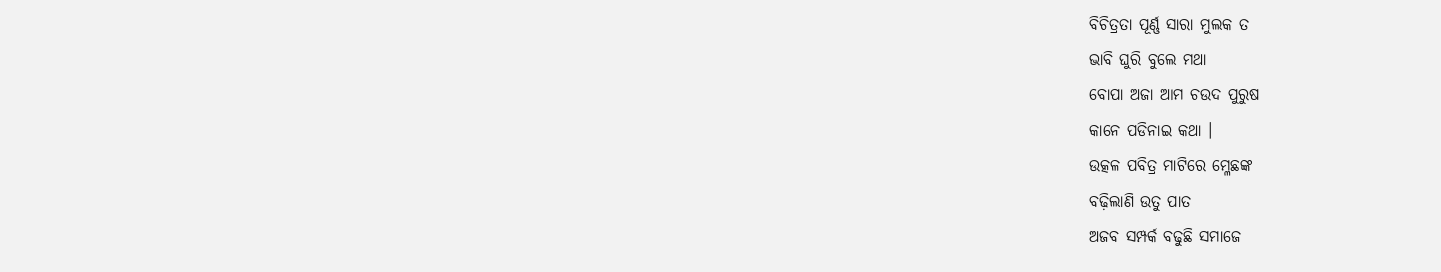ବିଚିତ୍ରତା ପୂର୍ଣ୍ଣ ସାରା ମୁଲକ ତ
ଭାବି ଘୁରି ବୁଲେ ମଥା
ବୋପା ଅଜା ଆମ ଚଉଦ ପୁରୁଷ
କାନେ ପଡିନାଇ କଥା ।
ଉତ୍କଳ ପବିତ୍ର ମାଟିରେ ମ୍ଳେଛଙ୍କ
ବଢ଼ିଲାଣି ଉତୁ ପାତ
ଅଜବ ସମ୍ପର୍କ ବଢୁଛି ସମାଜେ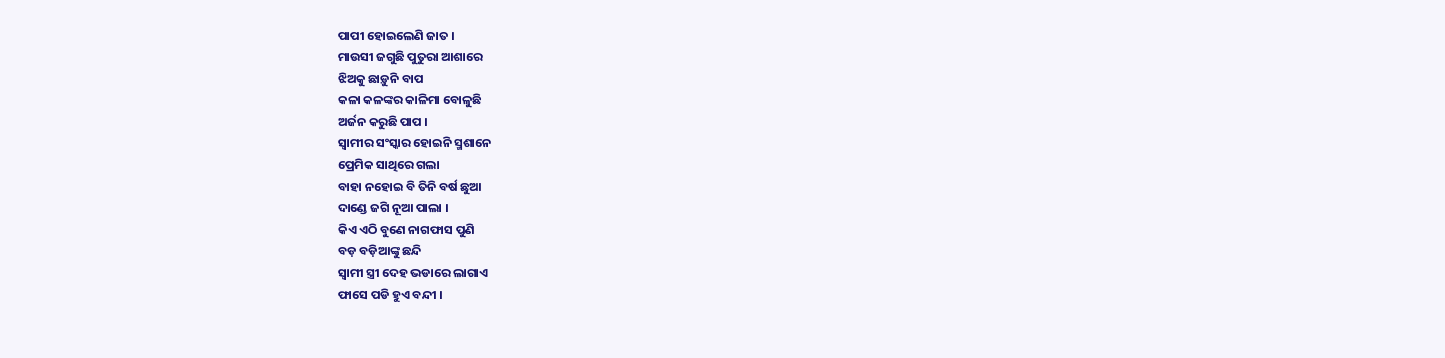ପାପୀ ହୋଇଲେଣି ଜାତ ।
ମାଉସୀ ଜଗୁଛି ପୁତୁରା ଆଶାରେ
ଝିଅକୁ ଛାଡ଼ୁନି ବାପ
କଳା କଳଙ୍କର କାଳିମା ବୋଳୁଛି
ଅର୍ଜନ କରୁଛି ପାପ ।
ସ୍ୱାମୀର ସଂସ୍କାର ହୋଇନି ସ୍ମଶାନେ
ପ୍ରେମିକ ସାଥିରେ ଗଲା
ବାହା ନହୋଇ ବି ତିନି ବର୍ଷ ଛୁଆ
ଦାଣ୍ଡେ ଜଗି ନୂଆ ପାଲା ।
କିଏ ଏଠି ବୁଣେ ନାଗଫାସ ପୁଣି
ବଡ଼ ବଡ଼ିଆଙ୍କୁ ଛନ୍ଦି
ସ୍ୱାମୀ ସ୍ତ୍ରୀ ଦେହ ଭଡାରେ ଲାଗାଏ
ଫାସେ ପଡି ହୁଏ ବନ୍ଦୀ ।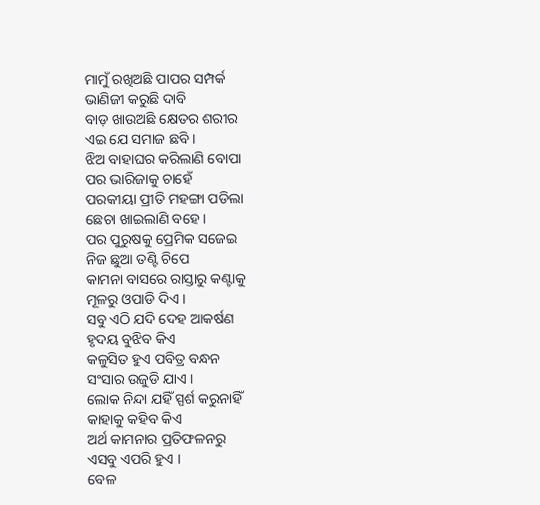ମାମୁଁ ରଖିଅଛି ପାପର ସମ୍ପର୍କ
ଭାଣିଜୀ କରୁଛି ଦାବି
ବାଡ଼ ଖାଉଅଛି କ୍ଷେତର ଶରୀର
ଏଇ ଯେ ସମାଜ ଛବି ।
ଝିଅ ବାହାଘର କରିଲାଣି ବୋପା
ପର ଭାରିଜାକୁ ଚାହେଁ
ପରକୀୟା ପ୍ରୀତି ମହଙ୍ଗା ପଡିଲା
ଛେଚା ଖାଇଲାଣି ବହେ ।
ପର ପୁରୁଷକୁ ପ୍ରେମିକ ସଜେଇ
ନିଜ ଛୁଆ ତଣ୍ଟି ଚିପେ
କାମନା ବାସରେ ରାସ୍ତାରୁ କଣ୍ଟାକୁ
ମୂଳରୁ ଓପାଡି ଦିଏ ।
ସବୁ ଏଠି ଯଦି ଦେହ ଆକର୍ଷଣ
ହୃଦୟ ବୁଝିବ କିଏ
କଳୁସିତ ହୁଏ ପବିତ୍ର ବନ୍ଧନ
ସଂସାର ଉଜୁଡି ଯାଏ ।
ଲୋକ ନିନ୍ଦା ଯହିଁ ସ୍ପର୍ଶ କରୁନାହିଁ
କାହାକୁ କହିବ କିଏ
ଅର୍ଥ କାମନାର ପ୍ରତିଫଳନରୁ
ଏସବୁ ଏପରି ହୁଏ ।
ବେଳ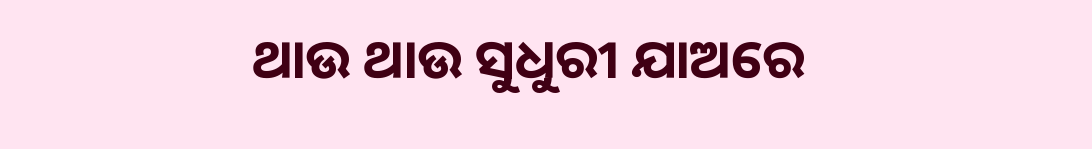ଥାଉ ଥାଉ ସୁଧୁରୀ ଯାଅରେ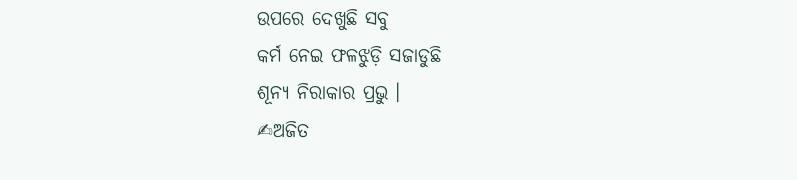ଉପରେ ଦେଖୁଛି ସବୁ
କର୍ମ ନେଇ ଫଳଝୁଡ଼ି ସଜାଡୁଛି
ଶୂନ୍ୟ ନିରାକାର ପ୍ରଭୁ ।
✍ଅଜିତ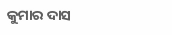କୁମାର ଦାସ